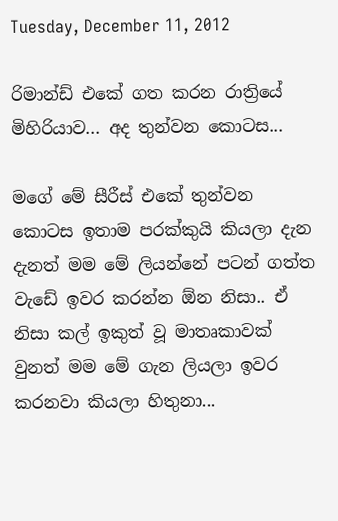Tuesday, December 11, 2012

රිමාන්ඩ් එකේ ගත කරන රාත්‍රියේ මිහිරියාව... අද තුන්වන කොටස...

මගේ මේ සීරීස් එකේ තුන්වන කොටස ඉතාම පරක්කුයි කියලා දැන දැනත් මම මේ ලියන්නේ පටන් ගත්ත වැඩේ ඉවර කරන්න ඕන නිසා.. ඒ නිසා කල් ඉකුත් වූ මාතෘකාවක් වුනත් මම මේ ගැන ලියලා ඉවර කරනවා කියලා හිතුනා...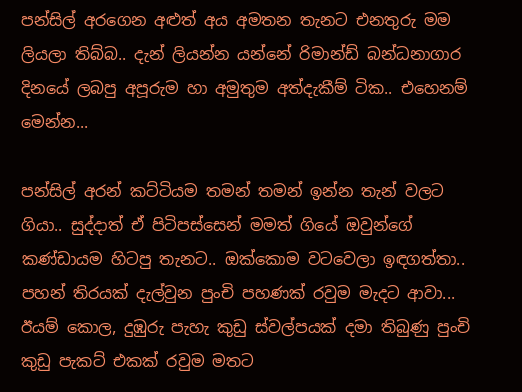පන්සිල් අරගෙන අළුත් අය අමතන තැනට එනතුරු මම ලියලා තිබ්බ.. දැන් ලියන්න යන්නේ රිමාන්ඩ් බන්ධනාගාර දිනයේ ලබපු අපූරුම හා අමුතුම අත්දැකීම් ටික.. එහෙනම් මෙන්න...

පන්සිල් අරන් කට්ටියම තමන් තමන් ඉන්න තැන් වලට ගියා.. සුද්දාත් ඒ පිටිපස්සෙන් මමත් ගියේ ඔවුන්ගේ කණ්ඩායම හිටපු තැනට.. ඔක්කොම වටවෙලා ඉඳගත්තා.. පහන් තිරයක් දැල්වුන පුංචි පහණක් රවුම මැදට ආවා... ඊයම් කොල, දුඹුරු පැහැ කුඩු ස්වල්පයක් දමා තිබුණු පුංචි කුඩු පැකට් එකක් රවුම මතට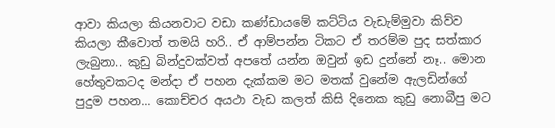ආවා කියලා කියනවාට වඩා කණ්ඩායමේ කට්ටිය වැඩැම්මුවා කිව්ව කියලා කීවොත් තමයි හරි.. ඒ ආම්පන්න ටිකට ඒ තරම්ම පුද සත්කාර ලැබුනා.. කුඩු බින්දුවක්වත් අපතේ යන්න ඔවුන් ඉඩ දුන්නේ නෑ.. මොන හේතුවකටද මන්දා ඒ පහන දැක්කම මට මතක් වුනේම ඇලඩින්ගේ පුදුම පහන... කොච්චර අයථා වැඩ කලත් කිසි දිනෙක කුඩු නොබීපු මට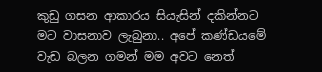කුඩු ගසන ආකාරය සියැසින් දකින්නට මට වාසනාව ලැබුනා.. අපේ කණ්ඩයමේ වැඩ බලන ගමන් මම අවට නෙත්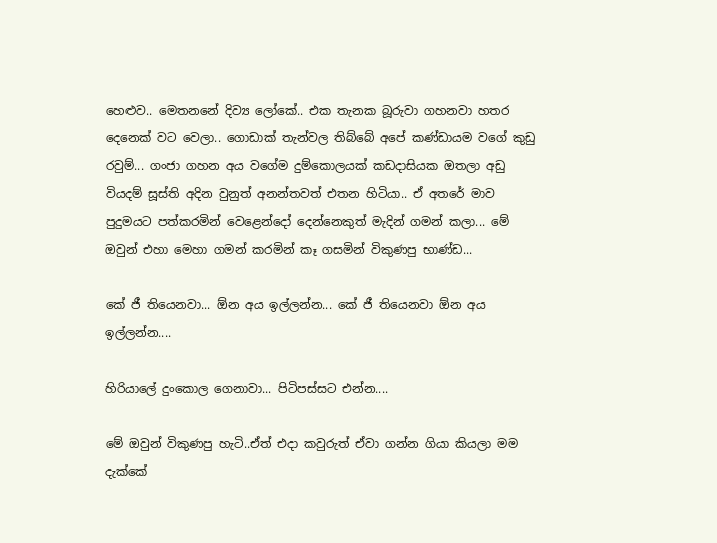හෙළුව.. මෙතනනේ දිව්‍ය ලෝකේ.. එක තැනක බූරුවා ගහනවා හතර දෙනෙක් වට වෙලා.. ගොඩාක් තැන්වල තිබ්බේ අපේ කණ්ඩායම වගේ කුඩු රවුම්... ගංජා ගහන අය වගේම දුම්කොලයක් කඩදාසියක ඔතලා අඩු වියදම් සූස්ති අදින වුනුත් අනන්තවත් එතන හිටියා.. ඒ අතරේ මාව පුදුමයට පත්කරමින් වෙළෙන්දෝ දෙන්නෙකුත් මැදින් ගමන් කලා... මේ ඔවුන් එහා මෙහා ගමන් කරමින් කෑ ගසමින් විකුණපු භාණ්ඩ...

කේ ජී තියෙනවා... ඕන අය ඉල්ලන්න... කේ ජී තියෙනවා ඕන අය ඉල්ලන්න....

හිරියාලේ දුංකොල ගෙනාවා... පිටිපස්සට එන්න....

මේ ඔවුන් විකුණපු හැටි..ඒත් එදා කවුරුත් ඒවා ගන්න ගියා කියලා මම දැක්කේ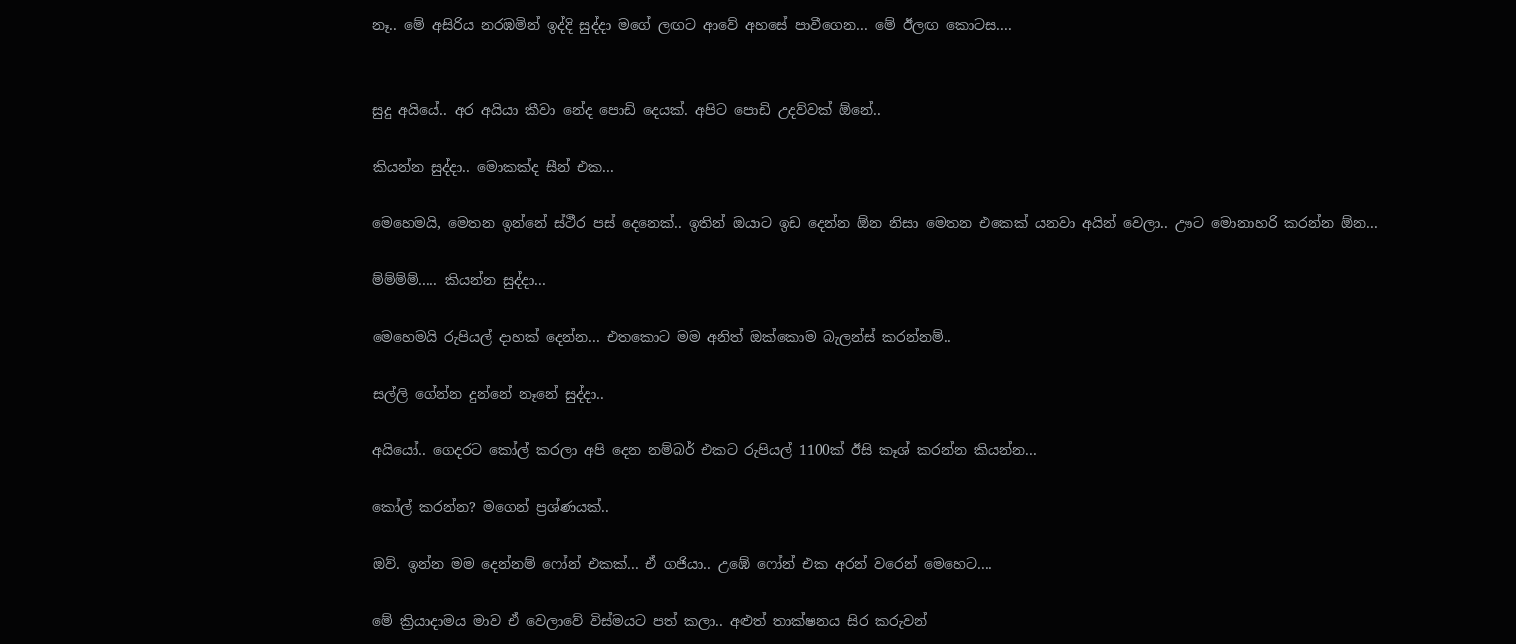නෑ.. මේ අසිරිය නරඹමින් ඉද්දි සුද්දා මගේ ලඟට ආවේ අහසේ පාවීගෙන... මේ ඊලඟ කොටස....


සුදු අයියේ.. අර අයියා කීවා නේද පොඩි දෙයක්. අපිට පොඩි උදව්වක් ඕනේ..

කියන්න සුද්දා.. මොකක්ද සීන් එක...

මෙහෙමයි, මෙතන ඉන්නේ ස්ථීර පස් දෙනෙක්.. ඉතින් ඔයාට ඉඩ දෙන්න ඕන නිසා මෙතන එකෙක් යනවා අයින් වෙලා.. ඌට මොනාහරි කරන්න ඕන...

ම්ම්ම්ම්..... කියන්න සුද්දා...

මෙහෙමයි රුපියල් දාහක් දෙන්න... එතකොට මම අනිත් ඔක්කොම බැලන්ස් කරන්නම්..

සල්ලි ගේන්න දුන්නේ නෑනේ සුද්දා..

අයියෝ.. ගෙදරට කෝල් කරලා අපි දෙන නම්බර් එකට රුපියල් 1100ක් ඊසි කෑශ් කරන්න කියන්න...

කෝල් කරන්න? මගෙන් ප්‍රශ්ණයක්..

ඔව්. ඉන්න මම දෙන්නම් ෆෝන් එකක්... ඒ ගජියා.. උඹේ ෆෝන් එක අරන් වරෙන් මෙහෙට....

මේ ක්‍රියාදාමය මාව ඒ වෙලාවේ විස්මයට පත් කලා.. අළුත් තාක්ෂනය සිර කරුවන්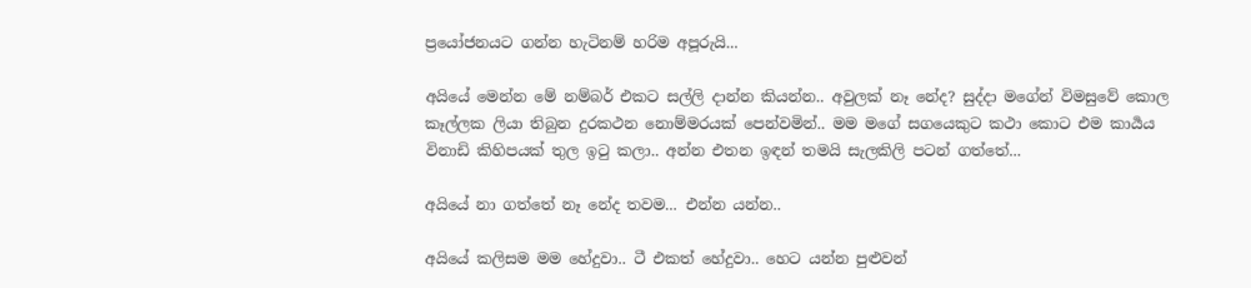ප්‍රයෝජනයට ගන්න හැටිනම් හරිම අපූරුයි...

අයියේ මෙන්න මේ නම්බර් එකට සල්ලි දාන්න කියන්න.. අවුලක් නෑ නේද? සුද්දා මගේන් විමසුවේ කොල කෑල්ලක ලියා තිබුන දුරකථන නොම්මරයක් පෙන්වමින්.. මම මගේ සගයෙකුට කථා කොට එම කාර්‍යය විනාඩි කිහිපයක් තුල ඉටු කලා.. අන්න එතන ඉඳන් තමයි සැලකිලි පටන් ගත්තේ...

අයියේ නා ගත්තේ නෑ නේද තවම... එන්න යන්න..

අයියේ කලිසම මම හේදුවා.. ටී එකත් හේදුවා.. හෙට යන්න පුළුවන්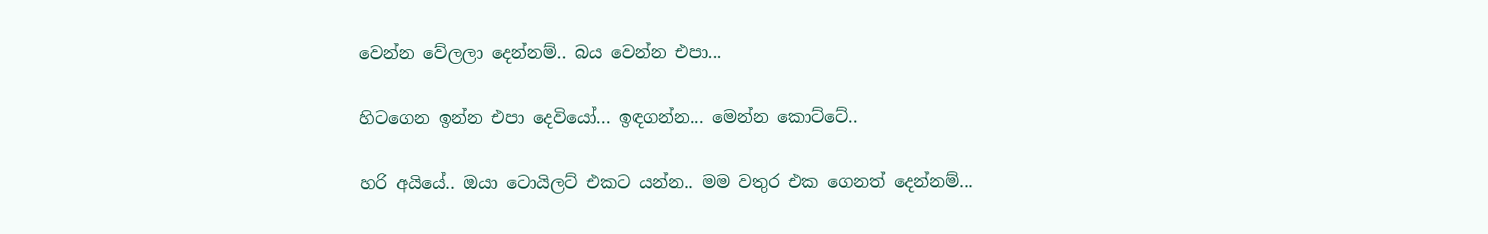වෙන්න වේලලා දෙන්නම්.. බය වෙන්න එපා...

හිටගෙන ඉන්න එපා දෙවියෝ... ඉඳගන්න... මෙන්න කොට්ටේ..

හරි අයියේ.. ඔයා ටොයිලට් එකට යන්න.. මම වතුර එක ගෙනත් දෙන්නම්...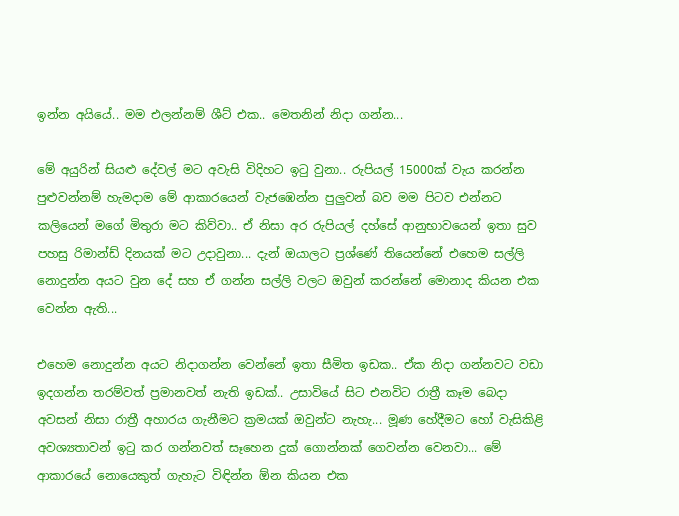ඉන්න අයියේ.. මම එලන්නම් ශීට් එක.. මෙතනින් නිදා ගන්න...

මේ අයුරින් සියළු දේවල් මට අවැසි විදිහට ඉටු වුනා.. රුපියල් 15000ක් වැය කරන්න පුළුවන්නම් හැමදාම මේ ආකාරයෙන් වැජඹෙන්න පුලුවන් බව මම පිටව එන්නට කලියෙන් මගේ මිතුරා මට කිව්වා.. ඒ නිසා අර රුපියල් දහ්සේ ආනුභාවයෙන් ඉතා සුව පහසු රිමාන්ඩ් දිනයක් මට උදාවුනා... දැන් ඔයාලට ප්‍රශ්ණේ තියෙන්නේ එහෙම සල්ලි නොදුන්න අයට වුන දේ සහ ඒ ගන්න සල්ලි වලට ඔවුන් කරන්නේ මොනාද කියන එක වෙන්න ඇති...

එහෙම නොදුන්න අයට නිදාගන්න වෙන්නේ ඉතා සීමිත ඉඩක.. ඒක නිදා ගන්නවට වඩා ඉදගන්න තරම්වත් ප්‍රමානවත් නැති ඉඩක්.. උසාවියේ සිට එනවිට රාත්‍රී කෑම බෙදා අවසන් නිසා රාත්‍රී අහාරය ගැනීමට ක්‍රමයක් ඔවුන්ට නැහැ... මූණ හේදීමට හෝ වැසිකිළි අවශ්‍යතාවන් ඉටු කර ගන්නවත් සෑහෙන දුක් ගොන්නක් ගෙවන්න වෙනවා... මේ ආකාරයේ නොයෙකුත් ගැහැට විඳින්න ඕන කියන එක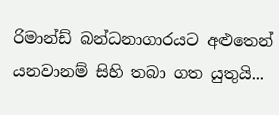රිමාන්ඩ් බන්ධනාගාරයට අළුතෙන් යනවානම් සිහි තබා ගත යුතුයි...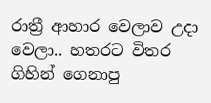රාත්‍රී ආහාර වෙලාව උදා වෙලා.. හතරට විතර ගිහින් ගෙනාපු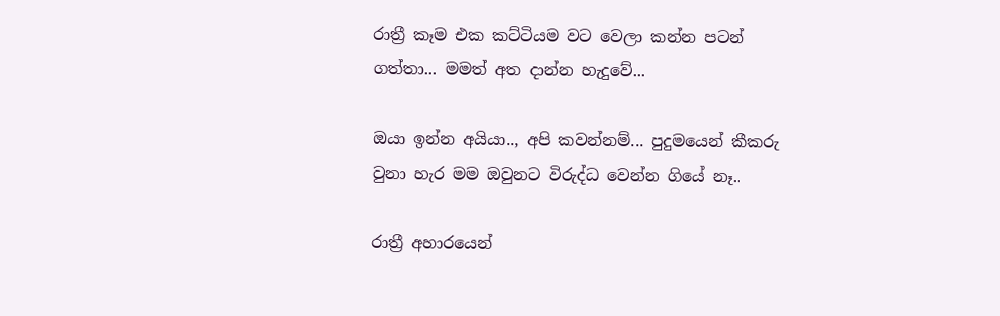රාත්‍රී කෑම එක කට්ටියම වට වෙලා කන්න පටන් ගත්තා... මමත් අත දාන්න හැදුවේ...

ඔයා ඉන්න අයියා.., අපි කවන්නම්... පුදුමයෙන් කීකරු වුනා හැර මම ඔවුනට විරුද්ධ වෙන්න ගියේ නෑ..

රාත්‍රී අහාරයෙන්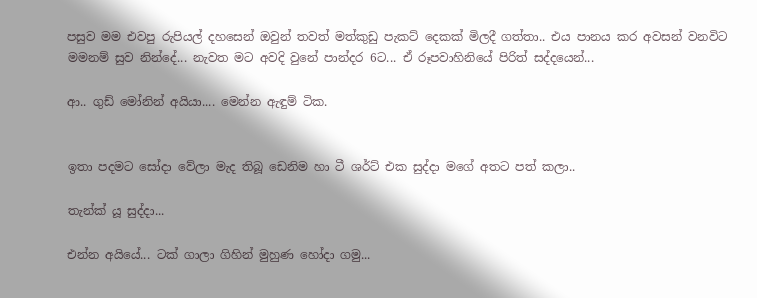පසුව මම එවපු රුපියල් දහසෙන් ඔවුන් තවත් මත්කුඩු පැකට් දෙකක් මිලදී ගත්තා.. එය පානය කර අවසන් වනවිට මමනම් සුව නින්දේ... නැවත මට අවදි වුනේ පාන්දර 6ට... ඒ රූපවාහිනියේ පිරිත් සද්දයෙන්...

ආ.. ගුඩ් මෝනින් අයියා.... මෙන්න ඇඳුම් ටික.


ඉතා පදමට සෝදා වේලා මැද තිබූ ඩෙනිම හා ටී ශර්ට් එක සුද්දා මගේ අතට පත් කලා..

තැන්ක් යූ සුද්දා...

එන්න අයියේ... ටක් ගාලා ගිහින් මුහුණ හෝදා ගමු...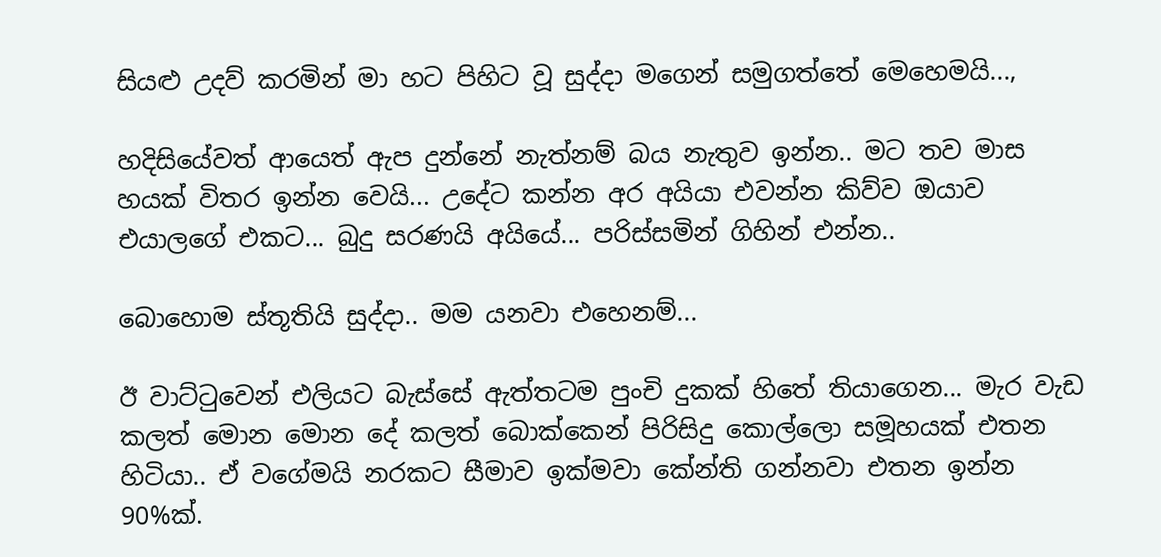සියළු උදව් කරමින් මා හට පිහිට වූ සුද්දා මගෙන් සමුගත්තේ මෙහෙමයි...,

හදිසියේවත් ආයෙත් ඇප දුන්නේ නැත්නම් බය නැතුව ඉන්න.. මට තව මාස හයක් විතර ඉන්න වෙයි... උදේට කන්න අර අයියා එවන්න කිව්ව ඔයාව එයාලගේ එකට... බුදු සරණයි අයියේ... පරිස්සමින් ගිහින් එන්න..

බොහොම ස්තූතියි සුද්දා.. මම යනවා එහෙනම්...

ඊ වාට්ටුවෙන් එලියට බැස්සේ ඇත්තටම පුංචි දුකක් හිතේ තියාගෙන... මැර වැඩ කලත් මොන මොන දේ කලත් බොක්කෙන් පිරිසිදු කොල්ලො සමූහයක් එතන හිටියා.. ඒ වගේමයි නරකට සීමාව ඉක්මවා කේන්ති ගන්නවා එතන ඉන්න 90%ක්.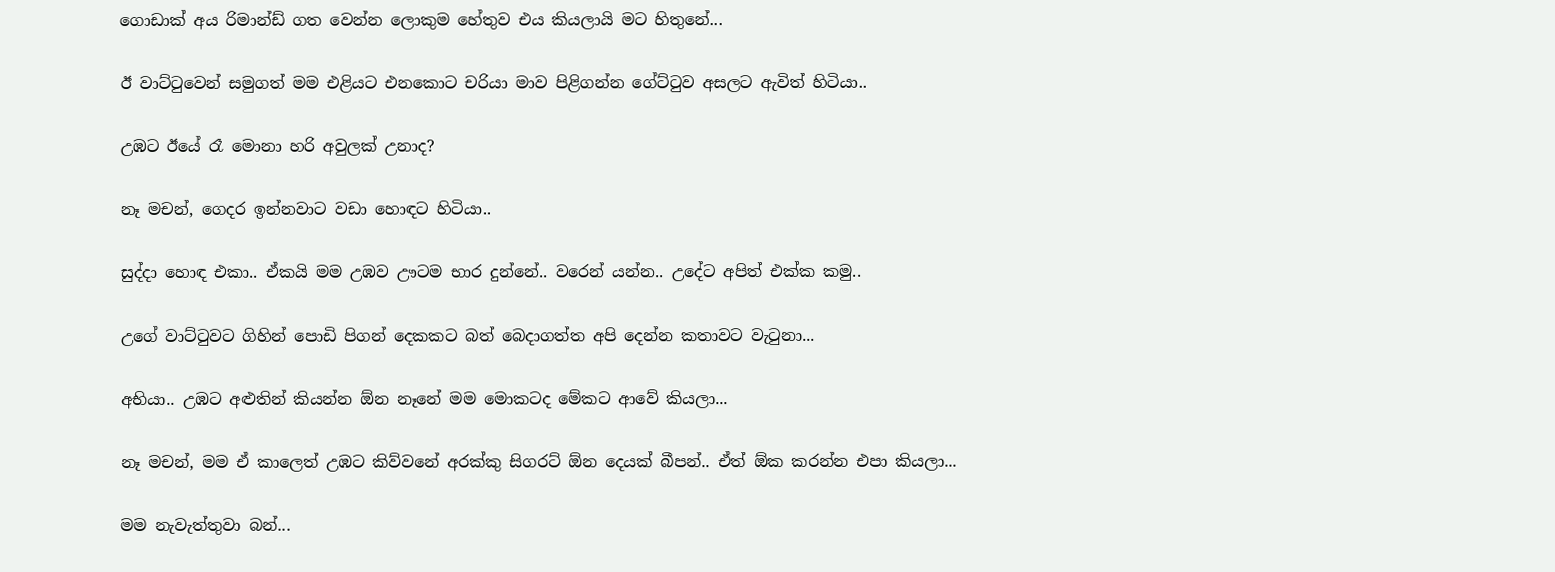ගොඩාක් අය රිමාන්ඩ් ගත වෙන්න ලොකුම හේතුව එය කියලායි මට හිතුනේ...

ඊ වාට්ටුවෙන් සමුගත් මම එළියට එනකොට චරියා මාව පිළිගන්න ගේට්ටුව අසලට ඇවිත් හිටියා..

උඹට ඊයේ රෑ මොනා හරි අවුලක් උනාද?

නෑ මචන්, ගෙදර ඉන්නවාට වඩා හොඳට හිටියා..

සුද්දා හොඳ එකා.. ඒකයි මම උඹව ඌටම භාර දුන්නේ.. වරෙන් යන්න.. උදේට අපිත් එක්ක කමු..

උගේ වාට්ටුවට ගිහින් පොඩි පිගන් දෙකකට බත් බෙදාගත්ත අපි දෙන්න කතාවට වැටුනා...

අභියා.. උඹට අළුතින් කියන්න ඕන නෑනේ මම මොකටද මේකට ආවේ කියලා...

නෑ මචන්, මම ඒ කාලෙත් උඹට කිව්වනේ අරක්කු සිගරට් ඕන දෙයක් බීපන්.. ඒත් ඕක කරන්න එපා කියලා...

මම නැවැත්තුවා බන්...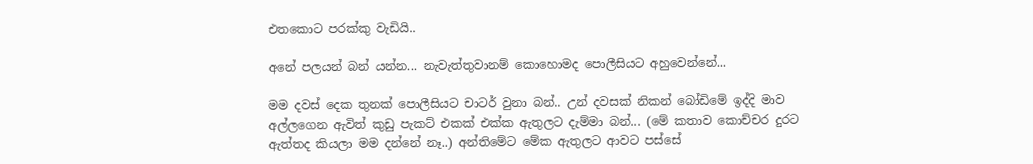එතකොට පරක්කු වැඩියි..

අනේ පලයන් බන් යන්න... නැවැත්තුවානම් කොහොමද පොලීසියට අහුවෙන්නේ...

මම දවස් දෙක තුනක් පොලීසියට චාටර් වුනා බන්.. උන් දවසක් නිකන් බෝඩිමේ ඉද්දි මාව අල්ලගෙන ඇවිත් කුඩු පැකට් එකක් එක්ක ඇතුලට දැම්මා බන්... (මේ කතාව කොච්චර දුරට ඇත්තද කියලා මම දන්නේ නෑ..) අන්තිමේට මේක ඇතුලට ආවට පස්සේ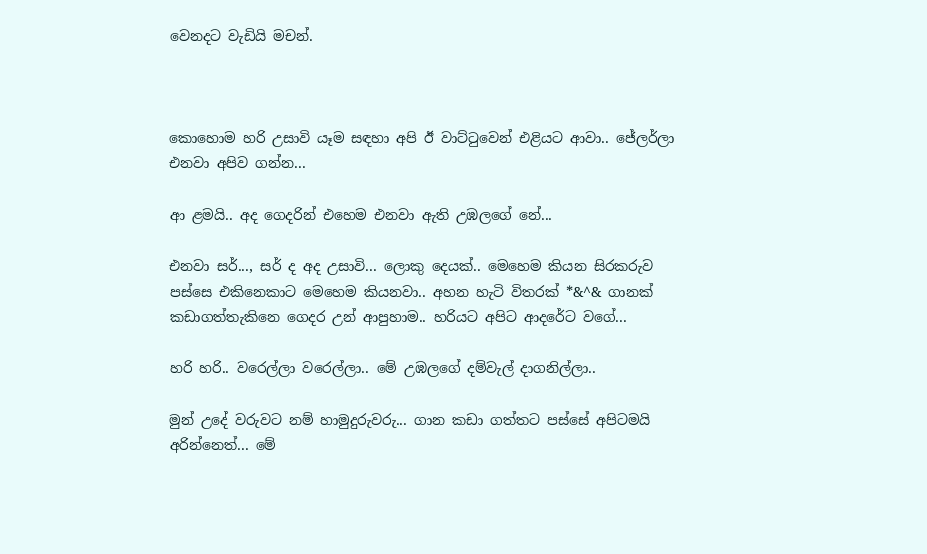වෙනදට වැඩියි මචන්.



කොහොම හරි උසාවි යෑම සඳහා අපි ඊ වාට්ටුවෙන් එළියට ආවා.. ජේලර්ලා එනවා අපිව ගන්න...

ආ ළමයි.. අද ගෙදරින් එහෙම එනවා ඇති උඹලගේ නේ...

එනවා සර්..., සර් ද අද උසාවි... ලොකු දෙයක්.. මෙහෙම කියන සිරකරුව පස්සෙ එකිනෙකාට මෙහෙම කියනවා.. අහන හැටි විතරක් *&^& ගානක් කඩාගත්තැකිනෙ ගෙදර උන් ආපුහාම.. හරියට අපිට ආදරේට වගේ...

හරි හරි.. වරෙල්ලා වරෙල්ලා.. මේ උඹලගේ දම්වැල් දාගනිල්ලා..

මුන් උදේ වරුවට නම් හාමුදුරුවරු... ගාන කඩා ගත්තට පස්සේ අපිටමයි අරින්නෙත්... මේ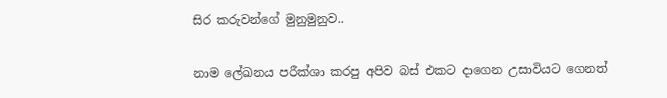සිර කරුවන්ගේ මුනුමුනුව..

නාම ලේඛනය පරීක්ශා කරපු අපිව බස් එකට දාගෙන උසාවියට ගෙනත්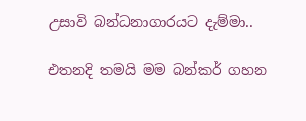උසාවි බන්ධනාගාරයට දැම්මා..

එතනදි තමයි මම බන්කර් ගහන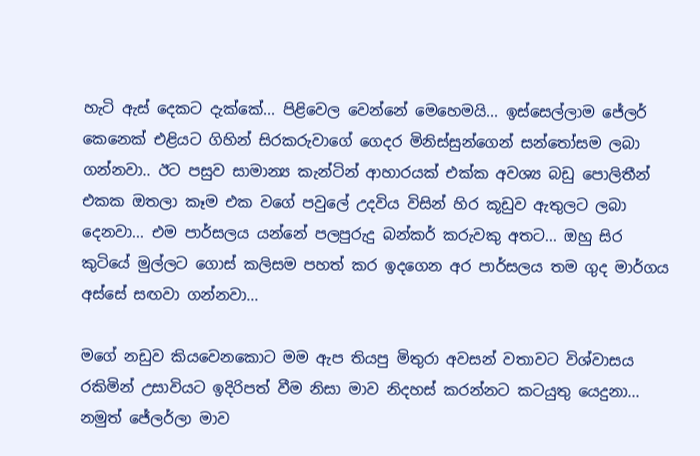හැටි ඇස් දෙකට දැක්කේ... පිළිවෙල වෙන්නේ මෙහෙමයි... ඉස්සෙල්ලාම ජේලර් කෙනෙක් එළියට ගිහින් සිරකරුවාගේ ගෙදර මිනිස්සුන්ගෙන් සන්තෝසම ලබා ගන්නවා.. ඊට පසුව සාමාන්‍ය කැන්ටින් ආහාරයක් එක්ක අවශ්‍ය බඩු පොලිතීන් එකක ඔතලා කෑම එක වගේ පවුලේ උදවිය විසින් හිර කූඩුව ඇතුලට ලබා දෙනවා... එම පාර්සලය යන්නේ පලපුරුදු බන්කර් කරුවකු අතට... ඔහු සිර කුටියේ මුල්ලට ගොස් කලිසම පහත් කර ඉදගෙන අර පාර්සලය තම ගුද මාර්ගය අස්සේ සඟවා ගන්නවා...

මගේ නඩුව කියවෙනකොට මම ඇප තියපු මිතුරා අවසන් වතාවට විශ්වාසය රකිමින් උසාවියට ඉදිරිපත් වීම නිසා මාව නිදහස් කරන්නට කටයුතු යෙදුනා... නමුත් ජේලර්ලා මාව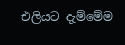එලියට දැම්මේම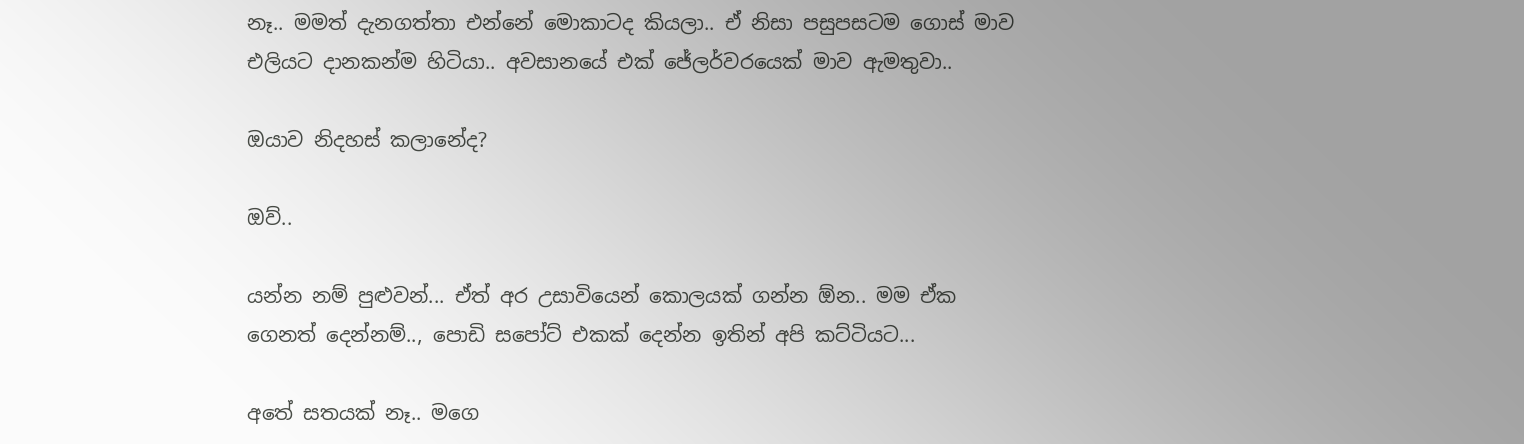නෑ.. මමත් දැනගත්තා එන්නේ මොකාටද කියලා.. ඒ නිසා පසුපසටම ගොස් මාව එලියට දානකන්ම හිටියා.. අවසානයේ එක් ජේලර්වරයෙක් මාව ඇමතුවා..

ඔයාව නිදහස් කලානේද?

ඔව්..

යන්න නම් පුළුවන්... ඒත් අර උසාවියෙන් කොලයක් ගන්න ඕන.. මම ඒක ගෙනත් දෙන්නම්.., පොඩි සපෝට් එකක් දෙන්න ඉතින් අපි කට්ටියට...

අතේ සතයක් නෑ.. මගෙ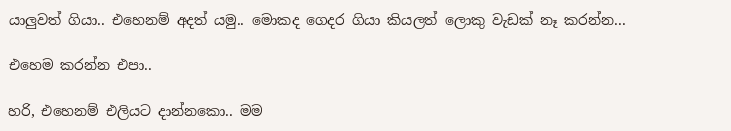යාලුවත් ගියා.. එහෙනම් අදත් යමු.. මොකද ගෙදර ගියා කියලත් ලොකු වැඩක් නෑ කරන්න...

එහෙම කරන්න එපා..

හරි, එහෙනම් එලියට දාන්නකො.. මම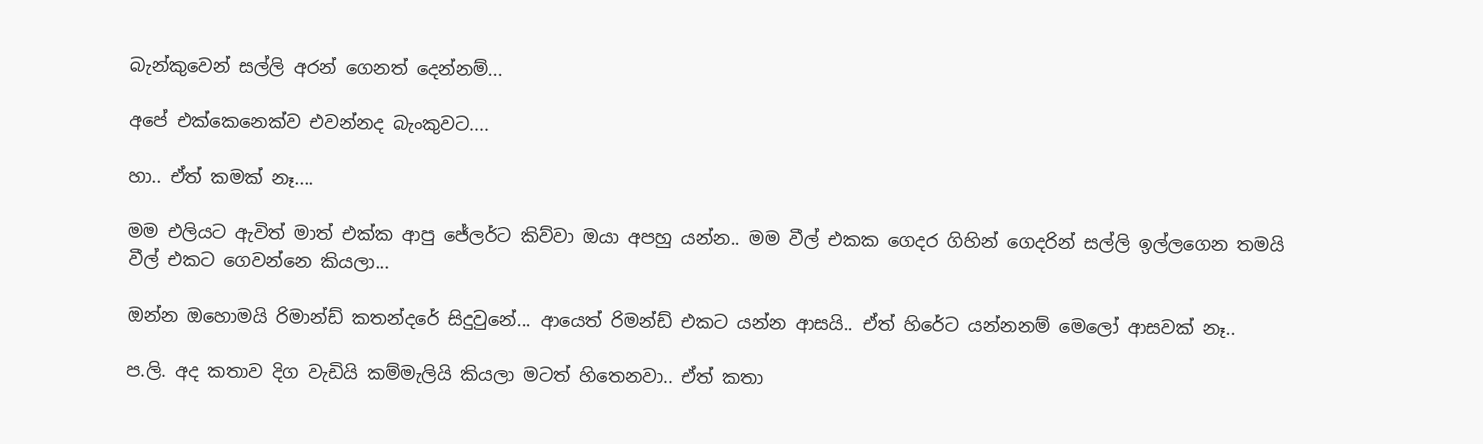බැන්කුවෙන් සල්ලි අරන් ගෙනත් දෙන්නම්...

අපේ එක්කෙනෙක්ව එවන්නද බැංකුවට....

හා.. ඒත් කමක් නෑ....

මම එලියට ඇවිත් මාත් එක්ක ආපු ජේලර්ට කිව්වා ඔයා අපහු යන්න.. මම වීල් එකක ගෙදර ගිහින් ගෙදරින් සල්ලි ඉල්ලගෙන තමයි වීල් එකට ගෙවන්නෙ කියලා...

ඔන්න ඔහොමයි රිමාන්ඩ් කතන්දරේ සිදුවුනේ... ආයෙත් රිමන්ඩ් එකට යන්න ආසයි.. ඒත් හිරේට යන්නනම් මෙලෝ ආසවක් නෑ..

ප.ලි. අද කතාව දිග වැඩියි කම්මැලියි කියලා මටත් හිතෙනවා.. ඒත් කතා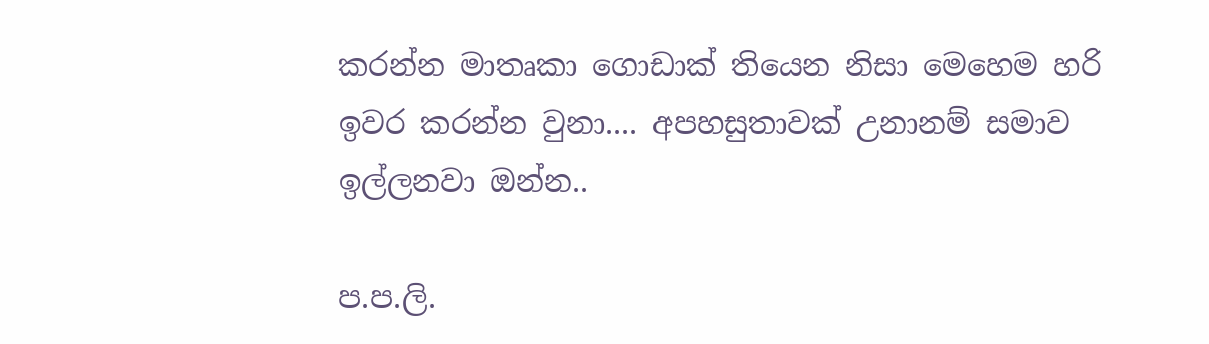කරන්න මාතෘකා ගොඩාක් තියෙන නිසා මෙහෙම හරි ඉවර කරන්න වුනා.... අපහසුතාවක් උනානම් සමාව ඉල්ලනවා ඔන්න..

ප.ප.ලි.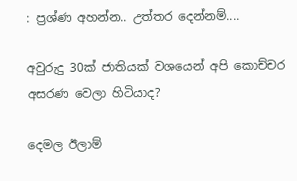: ප්‍රශ්ණ අහන්න.. උත්තර දෙන්නම්....

අවුරුදු 30ක් ජාතියක් වශයෙන් අපි කොච්චර අසරණ වෙලා හිටියාද?

දෙමල ඊලාම්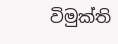විමුක්ති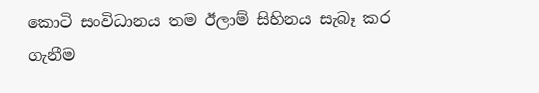කොටි සංවිධානය තම ඊලාම් සිහිනය සැබෑ කර ගැනීම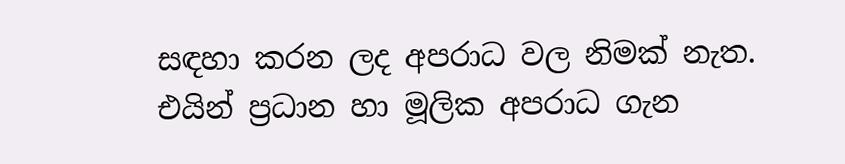සඳහා කරන ලද අපරාධ වල නිමක් නැත. එයින් ප්‍රධාන හා මූලික අපරාධ ගැන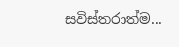සවිස්තරාත්ම...